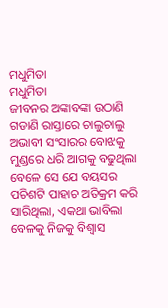ମଧୁମିତା
ମଧୁମିତା
ଜୀବନର ଅଙ୍କାବଙ୍କା ଉଠାଣି ଗଡାଣି ରାସ୍ତାରେ ଚାଲୁଚାଲୁ ଅଭାବୀ ସଂସାରର ବୋଝକୁ ମୁଣ୍ଡରେ ଧରି ଆଗକୁ ବଢୁଥିଲା ବେଳେ ସେ ଯେ ବୟସର ପଚିଶଟି ପାହାଚ ଅତିକ୍ରମ କରି ସାରିଥିଲା, ଏକଥା ଭାବିଲା ବେଳକୁ ନିଜକୁ ବିଶ୍ୱାସ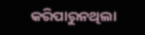କରିପାରୁନଥିଲା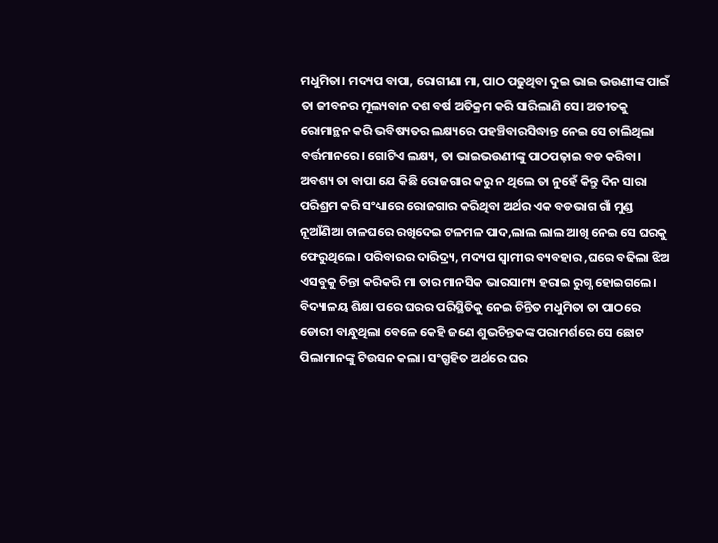ମଧୁମିତା। ମଦ୍ୟପ ବାପା, ରୋଗୀଣା ମା, ପାଠ ପଢୁଥିବା ଦୁଇ ଭାଇ ଭଉଣୀଙ୍କ ପାଇଁ ତା ଜୀବନର ମୂଲ୍ୟବାନ ଦଶ ବର୍ଷ ଅତିକ୍ରମ କରି ସାରିଲାଣି ସେ। ଅତୀତକୁ ରୋମାନ୍ଥନ କରି ଭବିଷ୍ୟତର ଲକ୍ଷ୍ୟରେ ପହଞ୍ଚିବାରସିଦ୍ଧାନ୍ତ ନେଇ ସେ ଚାଲିଥିଲା ବର୍ତ୍ତମାନରେ। ଗୋଟିଏ ଲକ୍ଷ୍ୟ, ତା ଭାଇଭଉଣୀଙ୍କୁ ପାଠପଢ଼ାଇ ବଡ କରିବା। ଅବଶ୍ୟ ତା ବାପା ଯେ କିଛି ରୋଜଗାର କରୁ ନ ଥିଲେ ତା ନୁହେଁ କିନ୍ତୁ ଦିନ ସାରା ପରିଶ୍ରମ କରି ସଂଧ୍ୟାରେ ରୋଜଗାର କରିଥିବା ଅର୍ଥର ଏକ ବଡଭାଗ ଗାଁ ମୁଣ୍ଡ ନୂଆଁଣିଆ ଚାଳଘରେ ରଖିଦେଇ ଟଳମଳ ପାଦ,ଲାଲ ଲାଲ ଆଖି ନେଇ ସେ ଘରକୁ ଫେରୁଥିଲେ। ପରିବାରର ଦାରିଦ୍ର୍ୟ, ମଦ୍ୟପ ସ୍ୱାମୀର ବ୍ୟବହାର ,ଘରେ ବଢିଲା ଝିଅ ଏସବୁକୁ ଚିନ୍ତା କରିକରି ମା ତାର ମାନସିକ ଭାରସାମ୍ୟ ହରାଇ ରୁଗ୍ଣ ହୋଇଗଲେ। ବିଦ୍ୟାଳୟ ଶିକ୍ଷା ପରେ ଘରର ପରିସ୍ଥିତିକୁ ନେଇ ଚିନ୍ତିତ ମଧୁମିତା ତା ପାଠରେ ଡୋରୀ ବାନ୍ଧୁଥିଲା ବେଳେ କେହି ଜଣେ ଶୁଭଚିନ୍ତକଙ୍କ ପରାମର୍ଶରେ ସେ ଛୋଟ ପିଲାମାନଙ୍କୁ ଟିଉସନ କଲା। ସଂଗ୍ରୃହିତ ଅର୍ଥରେ ଘର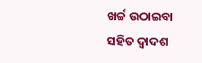ଖର୍ଚ୍ଚ ଉଠାଇବା ସହିତ ଦ୍ୱାଦଶ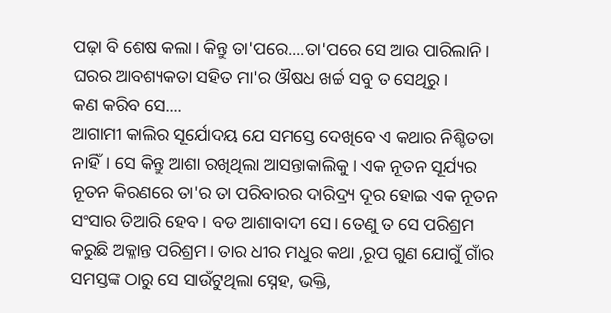ପଢ଼ା ବି ଶେଷ କଲା। କିନ୍ତୁ ତା'ପରେ....ତା'ପରେ ସେ ଆଉ ପାରିଲାନି। ଘରର ଆବଶ୍ୟକତା ସହିତ ମା'ର ଔଷଧ ଖର୍ଚ୍ଚ ସବୁ ତ ସେଥିରୁ।
କଣ କରିବ ସେ....
ଆଗାମୀ କାଲିର ସୂର୍ଯୋଦୟ ଯେ ସମସ୍ତେ ଦେଖିବେ ଏ କଥାର ନିଶ୍ଚିତତା ନାହିଁ। ସେ କିନ୍ତୁ ଆଶା ରଖିଥିଲା ଆସନ୍ତାକାଲିକୁ। ଏକ ନୂତନ ସୂର୍ଯ୍ୟର ନୂତନ କିରଣରେ ତା'ର ତା ପରିବାରର ଦାରିଦ୍ର୍ୟ ଦୂର ହୋଇ ଏକ ନୂତନ ସଂସାର ତିଆରି ହେବ। ବଡ ଆଶାବାଦୀ ସେ। ତେଣୁ ତ ସେ ପରିଶ୍ରମ କରୁଛି ଅକ୍ଳାନ୍ତ ପରିଶ୍ରମ। ତାର ଧୀର ମଧୁର କଥା ,ରୂପ ଗୁଣ ଯୋଗୁଁ ଗାଁର ସମସ୍ତଙ୍କ ଠାରୁ ସେ ସାଉଁଟୁଥିଲା ସ୍ନେହ, ଭକ୍ତି,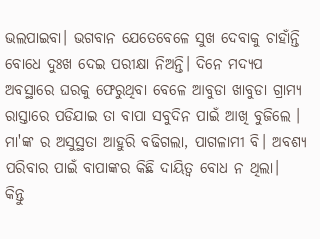ଭଲପାଇବା। ଭଗବାନ ଯେତେବେଳେ ସୁଖ ଦେବାକୁ ଚାହାଁନ୍ତି ବୋଧେ ଦୁଃଖ ଦେଇ ପରୀକ୍ଷା ନିଅନ୍ତି। ଦିନେ ମଦ୍ୟପ ଅବସ୍ଥାରେ ଘରକୁ ଫେରୁଥିବା ବେଳେ ଆବୁଡା ଖାବୁଡା ଗ୍ରାମ୍ୟ ରାସ୍ତାରେ ପଡିଯାଇ ତା ବାପା ସବୁଦିନ ପାଇଁ ଆଖି ବୁଜିଲେ । ମା'ଙ୍କ ର ଅସୁସ୍ଥତା ଆହୁରି ବଢିଗଲା, ପାଗଳାମୀ ବି। ଅବଶ୍ୟ ପରିବାର ପାଇଁ ବାପାଙ୍କର କିଛି ଦାୟିତ୍ବ ବୋଧ ନ ଥିଲା।
କିନ୍ତୁ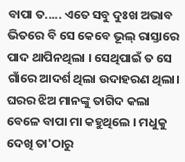ବାପା ତ..... ଏତେ ସବୁ ଦୁଃଖ ଅଭାବ ଭିତରେ ବି ସେ କେବେ ଭୂଲ୍ ରାସ୍ତାରେ ପାଦ ଥାପିନଥିଲା । ସେଥିପାଇଁ ତ ସେ ଗାଁରେ ଆଦର୍ଶ ଥିଲା ଉଦାହରଣ ଥିଲା। ଘରର ଝିଅ ମାନଙ୍କୁ ତାଗିଦ କଲା ବେଳେ ବାପା ମା କହୁଥିଲେ । ମଧୁକୁ ଦେଖି ତା'ଠାରୁ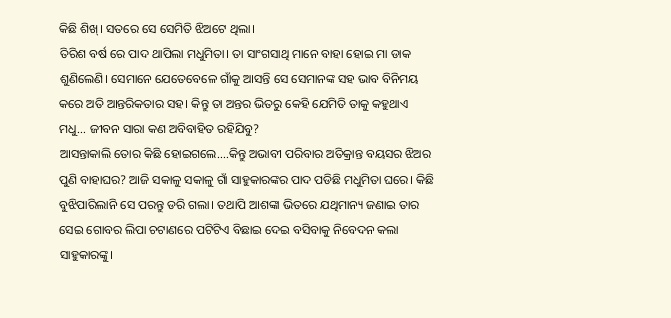କିଛି ଶିଖ୍। ସତରେ ସେ ସେମିତି ଝିଅଟେ ଥିଲା।
ତିରିଶ ବର୍ଷ ରେ ପାଦ ଥାପିଲା ମଧୁମିତା। ତା ସାଂଗସାଥି ମାନେ ବାହା ହୋଇ ମା ଡାକ ଶୁଣିଲେଣି। ସେମାନେ ଯେତେବେଳେ ଗାଁକୁ ଆସନ୍ତି ସେ ସେମାନଙ୍କ ସହ ଭାବ ବିନିମୟ କରେ ଅତି ଆନ୍ତରିକତାର ସହ। କିନ୍ତୁ ତା ଅନ୍ତର ଭିତରୁ କେହି ଯେମିତି ତାକୁ କହୁଥାଏ ମଧୁ... ଜୀବନ ସାରା କଣ ଅବିବାହିତ ରହିଯିବୁ?
ଆସନ୍ତାକାଲି ତୋର କିଛି ହୋଇଗଲେ....କିନ୍ତୁ ଅଭାବୀ ପରିବାର ଅତିକ୍ରାନ୍ତ ବୟସର ଝିଅର ପୁଣି ବାହାଘର? ଆଜି ସକାଳୁ ସକାଳୁ ଗାଁ ସାହୁକାରଙ୍କର ପାଦ ପଡିଛି ମଧୁମିତା ଘରେ। କିଛି ବୁଝିପାରିଲାନି ସେ ପରନ୍ତୁ ଡରି ଗଲା। ତଥାପି ଆଶଙ୍କା ଭିତରେ ଯଥିମାନ୍ୟ ଜଣାଇ ତାର ସେଇ ଗୋବର ଲିପା ଚଟାଣରେ ପଟିଟିଏ ବିଛାଇ ଦେଇ ବସିବାକୁ ନିବେଦନ କଲା ସାହୁକାରଙ୍କୁ।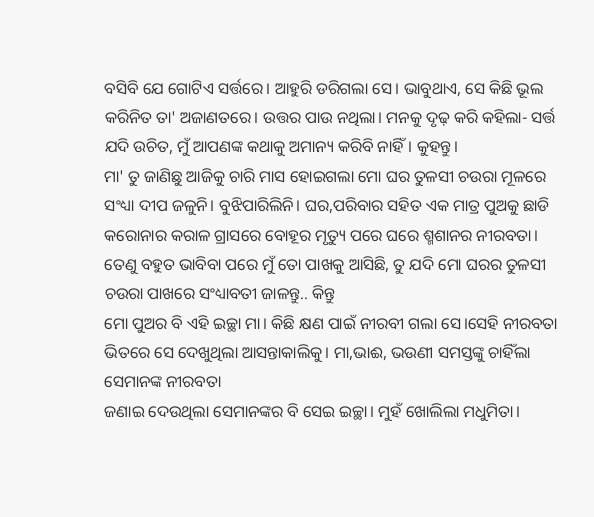ବସିବି ଯେ ଗୋଟିଏ ସର୍ତ୍ତରେ। ଆହୁରି ଡରିଗଲା ସେ। ଭାବୁଥାଏ, ସେ କିଛି ଭୂଲ କରିନିତ ତା' ଅଜାଣତରେ। ଉତ୍ତର ପାଉ ନଥିଲା। ମନକୁ ଦୃଢ଼ କରି କହିଲା- ସର୍ତ୍ତ ଯଦି ଉଚିତ, ମୁଁ ଆପଣଙ୍କ କଥାକୁ ଅମାନ୍ୟ କରିବି ନାହିଁ। କୁହନ୍ତୁ।
ମା' ତୁ ଜାଣିଛୁ ଆଜିକୁ ଚାରି ମାସ ହୋଇଗଲା ମୋ ଘର ତୁଳସୀ ଚଉରା ମୂଳରେ ସଂଧ୍ୟା ଦୀପ ଜଳୁନି। ବୁଝିପାରିଲିନି। ଘର,ପରିବାର ସହିତ ଏକ ମାତ୍ର ପୁଅକୁ ଛାଡି କରୋନାର କରାଳ ଗ୍ରାସରେ ବୋହୂର ମୃତ୍ୟୁ ପରେ ଘରେ ଶ୍ମଶାନର ନୀରବତା। ତେଣୁ ବହୁତ ଭାବିବା ପରେ ମୁଁ ତୋ ପାଖକୁ ଆସିଛି, ତୁ ଯଦି ମୋ ଘରର ତୁଳସୀ ଚଉରା ପାଖରେ ସଂଧ୍ୟାବତୀ ଜାଳନ୍ତୁ.. କିନ୍ତୁ
ମୋ ପୁଅର ବି ଏହି ଇଚ୍ଛା ମା। କିଛି କ୍ଷଣ ପାଇଁ ନୀରବୀ ଗଲା ସେ।ସେହି ନୀରବତା ଭିତରେ ସେ ଦେଖୁଥିଲା ଆସନ୍ତାକାଲିକୁ। ମା,ଭାଈ, ଭଉଣୀ ସମସ୍ତଙ୍କୁ ଚାହିଁଲା ସେମାନଙ୍କ ନୀରବତା
ଜଣାଇ ଦେଉଥିଲା ସେମାନଙ୍କର ବି ସେଇ ଇଚ୍ଛା। ମୁହଁ ଖୋଲିଲା ମଧୁମିତା।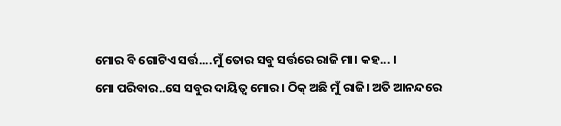ମୋର ବି ଗୋଟିଏ ସର୍ତ୍ତ....ମୁଁ ତୋର ସବୁ ସର୍ତ୍ତରେ ରାଜି ମା। କହ... ।
ମୋ ପରିବାର..ସେ ସବୁର ଦାୟିତ୍ୱ ମୋର। ଠିକ୍ ଅଛି ମୁଁ ରାଜି। ଅତି ଆନନ୍ଦରେ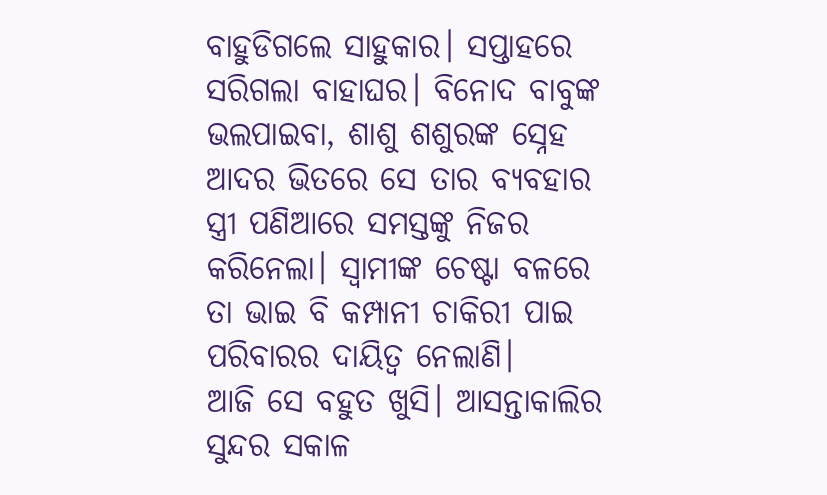ବାହୁଡିଗଲେ ସାହୁକାର। ସପ୍ତାହରେ ସରିଗଲା ବାହାଘର। ବିନୋଦ ବାବୁଙ୍କ ଭଲପାଇବା, ଶାଶୁ ଶଶୁରଙ୍କ ସ୍ନେହ ଆଦର ଭିତରେ ସେ ତାର ବ୍ୟବହାର ସ୍ତ୍ରୀ ପଣିଆରେ ସମସ୍ତଙ୍କୁ ନିଜର କରିନେଲା। ସ୍ୱାମୀଙ୍କ ଚେଷ୍ଟା ବଳରେ ତା ଭାଇ ବି କମ୍ପାନୀ ଚାକିରୀ ପାଇ ପରିବାରର ଦାୟିତ୍ୱ ନେଲାଣି।
ଆଜି ସେ ବହୁତ ଖୁସି। ଆସନ୍ତାକାଲିର ସୁନ୍ଦର ସକାଳ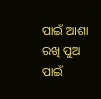ପାଇଁ ଆଶା ରଖି ପୁଅ ପାଇଁ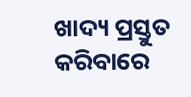ଖାଦ୍ୟ ପ୍ରସ୍ତୁତ କରିବାରେ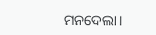ମନଦେଲା।